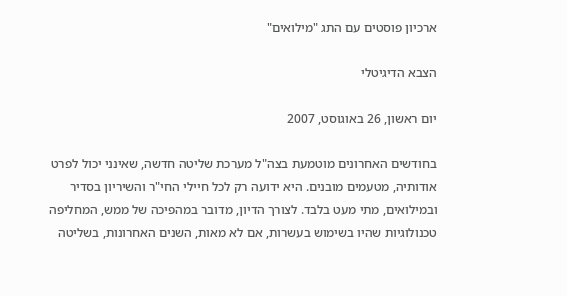ארכיון פוסטים עם התג "מילואים"

הצבא הדיגיטלי

יום ראשון, 26 באוגוסט, 2007

בחודשים האחרונים מוטמעת בצה"ל מערכת שליטה חדשה, שאינני יכול לפרט אודותיה, מטעמים מובנים. היא ידועה רק לכל חיילי החי"ר והשיריון בסדיר ובמילואים, מתי מעט בלבד. לצורך הדיון, מדובר במהפיכה של ממש, המחליפה טכנולוגיות שהיו בשימוש בעשרות, אם לא מאות, השנים האחרונות, בשליטה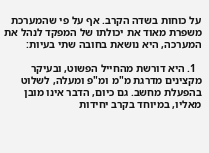על כוחות בשדה הקרב. אף על פי שהמערכת משפרת מאוד את יכולתו של המפקד לנהל את המערכה, היא נושאת בחובה שתי בעיות:

  1. היא דורשת מהחייל הפשוט, ובעיקר מקצינים מדרגת מ"מ ומ"פ ומעלה, לשלוט בהפעלת מחשב. גם כיום, הדבר אינו מובן מאליו, במיוחד בקרב יחידות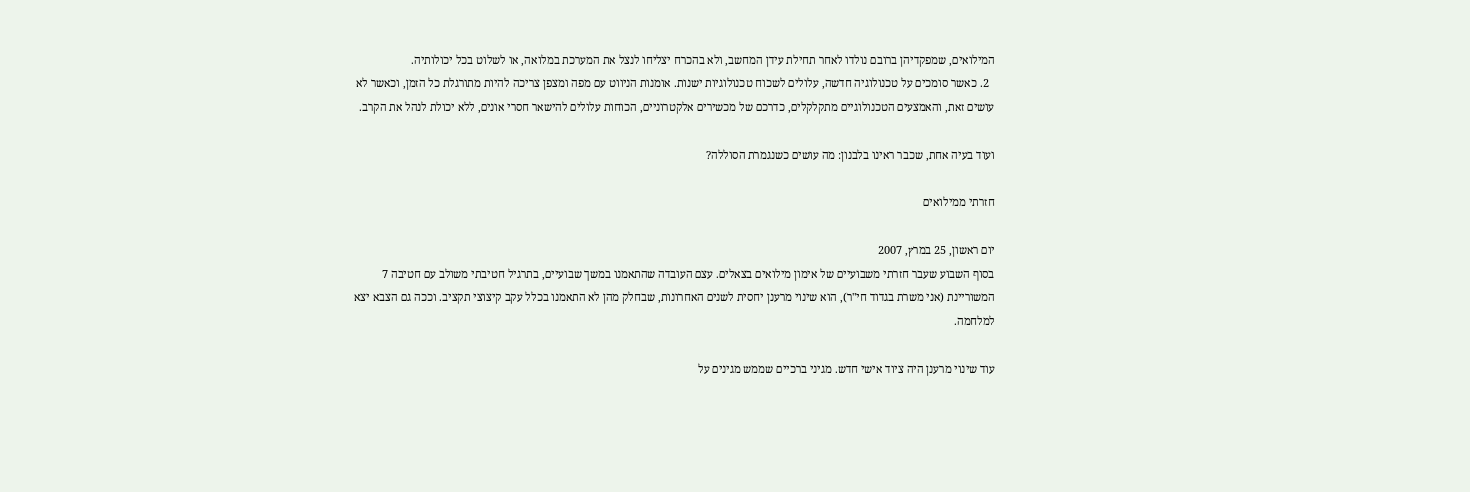המילואים, שמפקדיהן ברובם נולדו לאחר תחילת עידן המחשב, ולא בהכרח יצליחו לנצל את המערכת במלואה, או לשלוט בכל יכולותיה.
  2. כאשר סומכים על טכנולוגיה חדשה, עלולים לשכוח טכנולוגיות ישנות. אומנות הניווט עם מפה ומצפן צריכה להיות מתורגלת כל הזמן, וכאשר לא עושים זאת, והאמצעים הטכנולוגיים מתקלקלים, כדרכם של מכשירים אלקטרוניים, הכוחות עלולים להישאר חסרי אונים, ללא יכולת לנהל את הקרב.

ועוד בעיה אחת, שכבר ראינו בלבנון: מה עושים כשנגמרת הסוללה?

חזרתי ממילואים

יום ראשון, 25 במרץ, 2007
בסוף השבוע שעבר חזרתי משבועיים של אימון מילואים בצאלים. עצם העובדה שהתאמנו במשך שבועיים, בתרגיל חטיבתי משולב עם חטיבה 7 המשוריינת (אני משרת בגדוד חי"ר), הוא שינוי מרענן יחסית לשנים האחרונות, שבחלק מהן לא התאמנו בכלל עקב קיצוצי תקציב. וככה גם הצבא יצא למלחמה.

עוד שינוי מרענן היה ציוד אישי חדש. מגיני ברכיים שממש מגינים על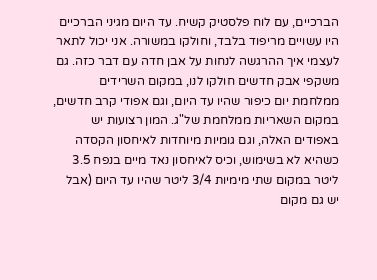הברכיים, עם לוח פלסטיק קשיח. עד היום מגיני הברכיים היו עשויים מריפוד בלבד, וחולקו במשורה. אני יכול לתאר לעצמי איך ההרגשה לנחות על אבן חדה עם דבר כזה. גם משקפי אבק חדשים חולקו לנו, במקום השרידים ממלחמת יום כיפור שהיו עד היום, וגם אפודי קרב חדשים, במקום השאריות ממלחמת של"ג. המון רצועות יש באפודים האלה, וגם גומיות מיוחדות לאיחסון הקסדה כשהיא לא בשימוש, וכיס לאיחסון נאד מיים בנפח 3.5 ליטר במקום שתי מימיות 3/4 ליטר שהיו עד היום (אבל יש גם מקום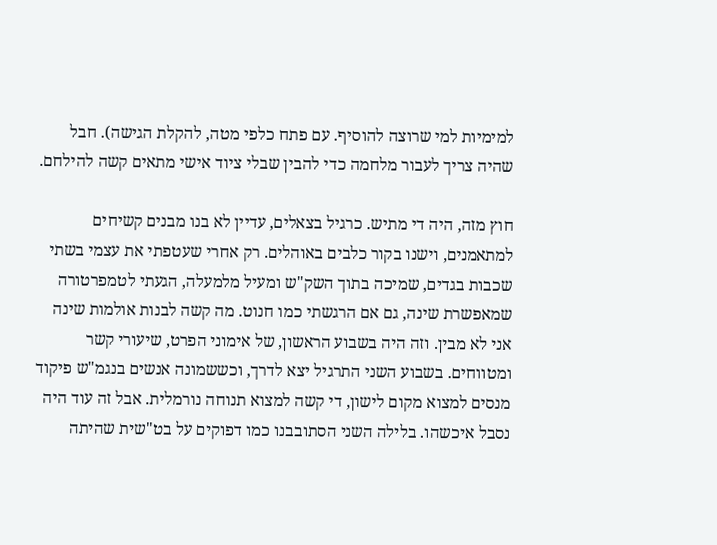למימיות למי שרוצה להוסיף. עם פתח כלפי מטה, להקלת הגישה). חבל שהיה צריך לעבור מלחמה כדי להבין שבלי ציוד אישי מתאים קשה להילחם.

חוץ מזה, היה די מתיש. כרגיל בצאלים, עדיין לא בנו מבנים קשיחים למתאמנים, וישנו בקור כלבים באוהלים. רק אחרי שעטפתי את עצמי בשתי שכבות בגדים, שמיכה בתוך השק"ש ומעיל מלמעלה, הגעתי לטמפרטורה שמאפשרת שינה, גם אם הרגשתי כמו חנוט. מה קשה לבנות אולמות שינה אני לא מבין. וזה היה בשבוע הראשון, של אימוני הפרט, שיעורי קשר ומטווחים. בשבוע השני התרגיל יצא לדרך, וכששמונה אנשים בנגמ"ש פיקוד מנסים למצוא מקום לישון, די קשה למצוא תנוחה נורמלית. אבל זה עוד היה נסבל איכשהו. בלילה השני הסתובבנו כמו דפוקים על בט"שית שהיתה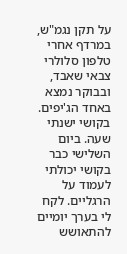על תקן נגמ"ש, במרדף אחרי טלפון סלולרי צבאי שאבד, ובבוקר נמצא באחד הג'יפים. בקושי ישנתי שעה. ביום השלישי כבר בקושי יכולתי לעמוד על הרגליים. לקח לי בערך יומיים להתאושש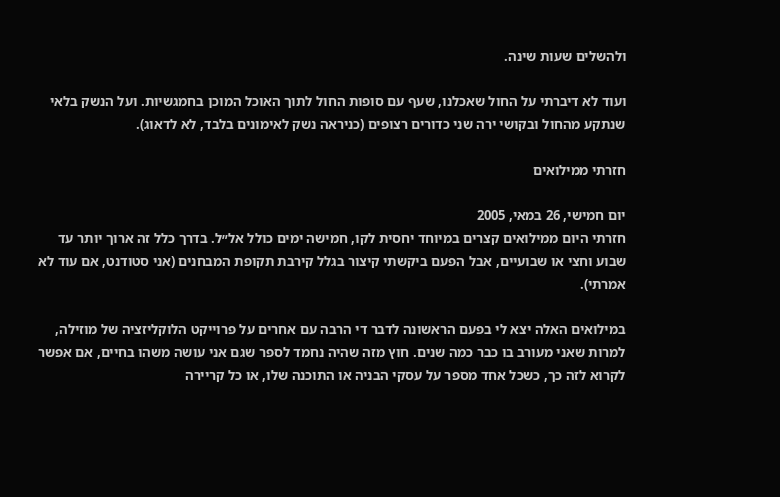ולהשלים שעות שינה.

ועוד לא דיברתי על החול שאכלנו, שעף עם סופות החול לתוך האוכל המוכן בחמגשיות. ועל הנשק בלאי שנתקע מהחול ובקושי ירה שני כדורים רצופים (כניראה נשק לאימונים בלבד, לא לדאוג).

חזרתי ממילואים

יום חמישי, 26 במאי, 2005
חזרתי היום ממילואים קצרים במיוחד יחסית לקו, חמישה ימים כולל אל״ל. בדרך כלל זה ארוך יותר עד שבוע וחצי או שבועיים, אבל הפעם ביקשתי קיצור בגלל קירבת תקופת המבחנים (אני סטודנט, אם עוד לא אמרתי).

במילואים האלה יצא לי בפעם הראשונה לדבר די הרבה עם אחרים על פרוייקט הלוקליזציה של מוזילה, למרות שאני מעורב בו כבר כמה שנים. חוץ מזה שהיה נחמד לספר שגם אני עושה משהו בחיים, אם אפשר לקרוא לזה כך, כשכל אחד מספר על עסקי הבניה או התוכנה שלו, או כל קריירה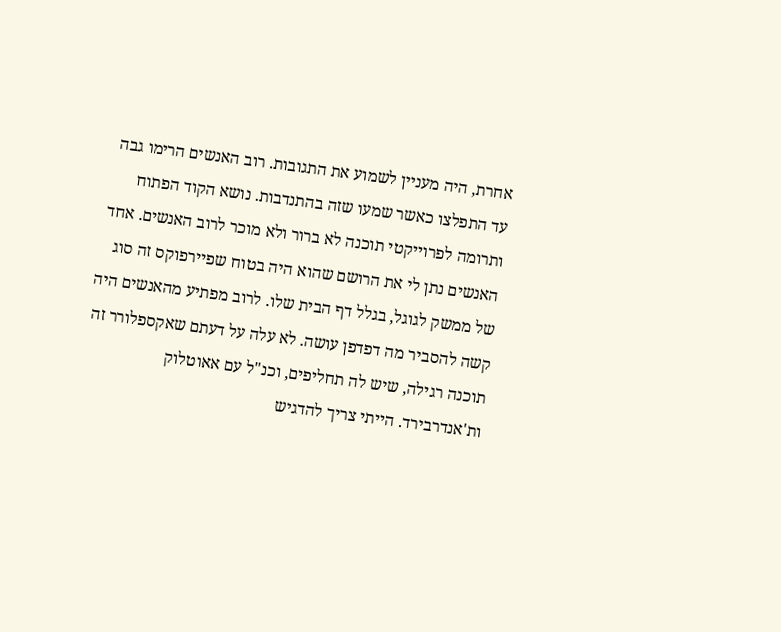אחרת, היה מעניין לשמוע את התגובות. רוב האנשים הרימו גבה עד התפלצו כאשר שמעו שזה בהתנדבות. נושא הקוד הפתוח ותרומה לפרוייקטי תוכנה לא ברור ולא מוכר לרוב האנשים. אחד האנשים נתן לי את הרושם שהוא היה בטוח שפיירפוקס זה סוג של ממשק לגוגל, בגלל דף הבית שלו. לרוב מפתיע מהאנשים היה קשה להסביר מה דפדפן עושה. לא עלה על דעתם שאקספלורר זה תוכנה רגילה, שיש לה תחליפים, וכנ"ל עם אאוטלוק ות'אנדרבירד. הייתי צריך להדגיש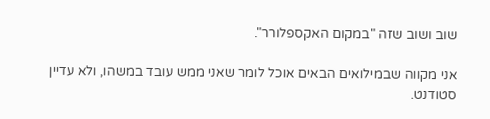שוב ושוב שזה "במקום האקספלורר".

אני מקווה שבמילואים הבאים אוכל לומר שאני ממש עובד במשהו, ולא עדיין סטודנט.